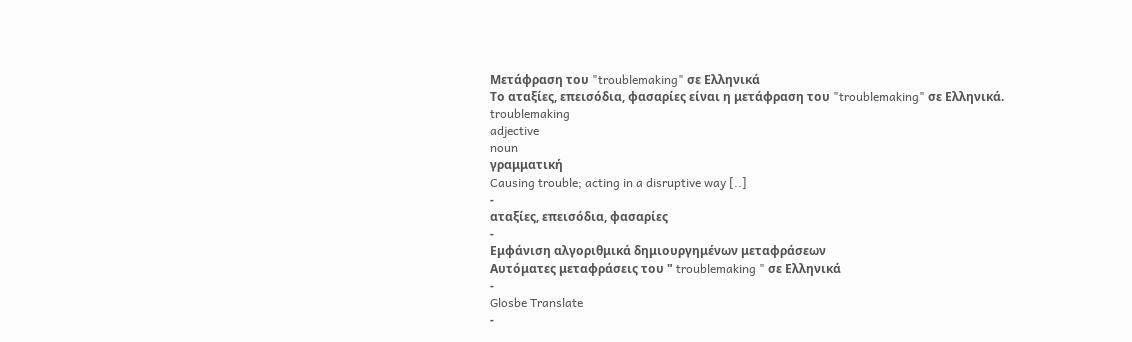Μετάφραση του "troublemaking" σε Ελληνικά
Το αταξίες, επεισόδια, φασαρίες είναι η μετάφραση του "troublemaking" σε Ελληνικά.
troublemaking
adjective
noun
γραμματική
Causing trouble; acting in a disruptive way [..]
-
αταξίες, επεισόδια, φασαρίες
-
Εμφάνιση αλγοριθμικά δημιουργημένων μεταφράσεων
Αυτόματες μεταφράσεις του " troublemaking " σε Ελληνικά
-
Glosbe Translate
-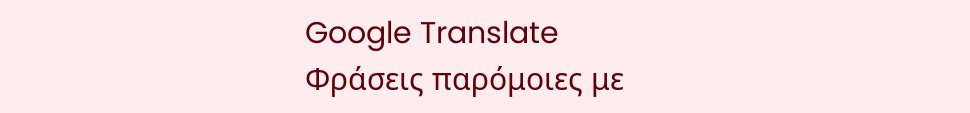Google Translate
Φράσεις παρόμοιες με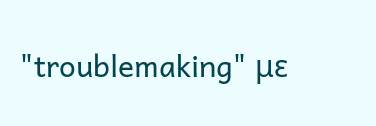"troublemaking" με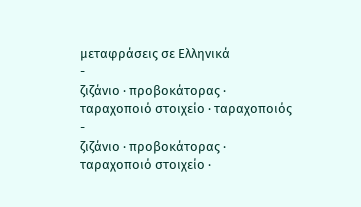μεταφράσεις σε Ελληνικά
-
ζιζάνιο · προβοκάτορας · ταραχοποιό στοιχείο · ταραχοποιός
-
ζιζάνιο · προβοκάτορας · ταραχοποιό στοιχείο ·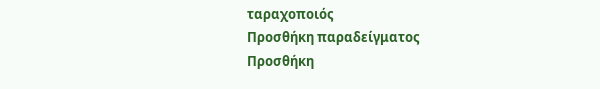ταραχοποιός
Προσθήκη παραδείγματος
Προσθήκη